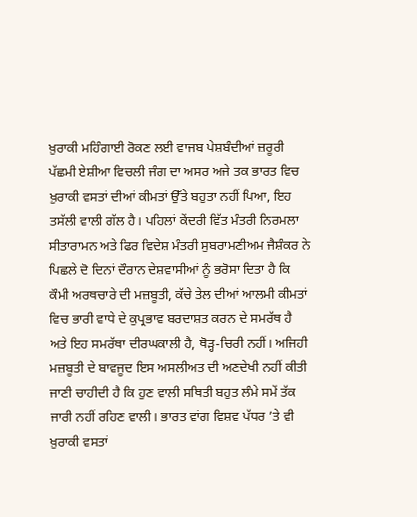ਖ਼ੁਰਾਕੀ ਮਹਿੰਗਾਈ ਰੋਕਣ ਲਈ ਵਾਜਬ ਪੇਸ਼ਬੰਦੀਆਂ ਜ਼ਰੂਰੀ
ਪੱਛਮੀ ਏਸ਼ੀਆ ਵਿਚਲੀ ਜੰਗ ਦਾ ਅਸਰ ਅਜੇ ਤਕ ਭਾਰਤ ਵਿਚ ਖ਼ੁਰਾਕੀ ਵਸਤਾਂ ਦੀਆਂ ਕੀਮਤਾਂ ਉੱਤੇ ਬਹੁਤਾ ਨਹੀਂ ਪਿਆ, ਇਹ ਤਸੱਲੀ ਵਾਲੀ ਗੱਲ ਹੈ। ਪਹਿਲਾਂ ਕੇਂਦਰੀ ਵਿੱਤ ਮੰਤਰੀ ਨਿਰਮਲਾ ਸੀਤਾਰਾਮਨ ਅਤੇ ਫਿਰ ਵਿਦੇਸ਼ ਮੰਤਰੀ ਸੁਬਰਾਮਣੀਅਮ ਜੈਸ਼ੰਕਰ ਨੇ ਪਿਛਲੇ ਦੋ ਦਿਨਾਂ ਦੌਰਾਨ ਦੇਸ਼ਵਾਸੀਆਂ ਨੂੰ ਭਰੋਸਾ ਦਿਤਾ ਹੈ ਕਿ ਕੌਮੀ ਅਰਥਚਾਰੇ ਦੀ ਮਜ਼ਬੂਤੀ, ਕੱਚੇ ਤੇਲ ਦੀਆਂ ਆਲਮੀ ਕੀਮਤਾਂ ਵਿਚ ਭਾਰੀ ਵਾਧੇ ਦੇ ਕੁਪ੍ਰਭਾਵ ਬਰਦਾਸ਼ਤ ਕਰਨ ਦੇ ਸਮਰੱਥ ਹੈ ਅਤੇ ਇਹ ਸਮਰੱਥਾ ਦੀਰਘਕਾਲੀ ਹੈ, ਥੋੜ੍ਹ-ਚਿਰੀ ਨਹੀਂ। ਅਜਿਹੀ ਮਜ਼ਬੂਤੀ ਦੇ ਬਾਵਜੂਦ ਇਸ ਅਸਲੀਅਤ ਦੀ ਅਣਦੇਖੀ ਨਹੀਂ ਕੀਤੀ ਜਾਣੀ ਚਾਹੀਦੀ ਹੈ ਕਿ ਹੁਣ ਵਾਲੀ ਸਥਿਤੀ ਬਹੁਤ ਲੰਮੇ ਸਮੇਂ ਤੱਕ ਜਾਰੀ ਨਹੀਂ ਰਹਿਣ ਵਾਲੀ। ਭਾਰਤ ਵਾਂਗ ਵਿਸ਼ਵ ਪੱਧਰ ’ਤੇ ਵੀ ਖ਼ੁਰਾਕੀ ਵਸਤਾਂ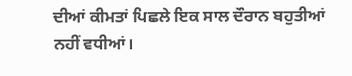ਦੀਆਂ ਕੀਮਤਾਂ ਪਿਛਲੇ ਇਕ ਸਾਲ ਦੌਰਾਨ ਬਹੁਤੀਆਂ ਨਹੀਂ ਵਧੀਆਂ।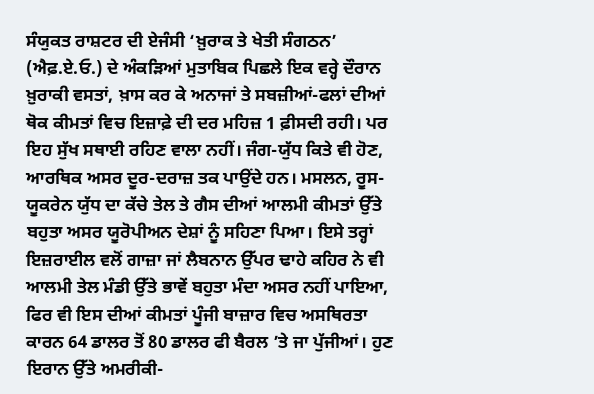ਸੰਯੁਕਤ ਰਾਸ਼ਟਰ ਦੀ ਏਜੰਸੀ ‘ਖ਼ੁਰਾਕ ਤੇ ਖੇਤੀ ਸੰਗਠਨ’ (ਐਫ਼.ਏ.ਓ.) ਦੇ ਅੰਕੜਿਆਂ ਮੁਤਾਬਿਕ ਪਿਛਲੇ ਇਕ ਵਰ੍ਹੇ ਦੌਰਾਨ ਖ਼ੁਰਾਕੀ ਵਸਤਾਂ, ਖ਼ਾਸ ਕਰ ਕੇ ਅਨਾਜਾਂ ਤੇ ਸਬਜ਼ੀਆਂ-ਫਲਾਂ ਦੀਆਂ ਥੋਕ ਕੀਮਤਾਂ ਵਿਚ ਇਜ਼ਾਫ਼ੇ ਦੀ ਦਰ ਮਹਿਜ਼ 1 ਫ਼ੀਸਦੀ ਰਹੀ। ਪਰ ਇਹ ਸੁੱਖ ਸਥਾਈ ਰਹਿਣ ਵਾਲਾ ਨਹੀਂ। ਜੰਗ-ਯੁੱਧ ਕਿਤੇ ਵੀ ਹੋਣ, ਆਰਥਿਕ ਅਸਰ ਦੂਰ-ਦਰਾਜ਼ ਤਕ ਪਾਉਂਦੇ ਹਨ। ਮਸਲਨ, ਰੂਸ-ਯੂਕਰੇਨ ਯੁੱਧ ਦਾ ਕੱਚੇ ਤੇਲ ਤੇ ਗੈਸ ਦੀਆਂ ਆਲਮੀ ਕੀਮਤਾਂ ਉੱਤੇ ਬਹੁਤਾ ਅਸਰ ਯੂਰੋਪੀਅਨ ਦੇਸ਼ਾਂ ਨੂੰ ਸਹਿਣਾ ਪਿਆ। ਇਸੇ ਤਰ੍ਹਾਂ ਇਜ਼ਰਾਈਲ ਵਲੋਂ ਗਾਜ਼ਾ ਜਾਂ ਲੈਬਨਾਨ ਉੱਪਰ ਢਾਹੇ ਕਹਿਰ ਨੇ ਵੀ ਆਲਮੀ ਤੇਲ ਮੰਡੀ ਉੱਤੇ ਭਾਵੇਂ ਬਹੁਤਾ ਮੰਦਾ ਅਸਰ ਨਹੀਂ ਪਾਇਆ, ਫਿਰ ਵੀ ਇਸ ਦੀਆਂ ਕੀਮਤਾਂ ਪੂੰਜੀ ਬਾਜ਼ਾਰ ਵਿਚ ਅਸਥਿਰਤਾ ਕਾਰਨ 64 ਡਾਲਰ ਤੋਂ 80 ਡਾਲਰ ਫੀ ਬੈਰਲ ’ਤੇ ਜਾ ਪੁੱਜੀਆਂ। ਹੁਣ ਇਰਾਨ ਉੱਤੇ ਅਮਰੀਕੀ-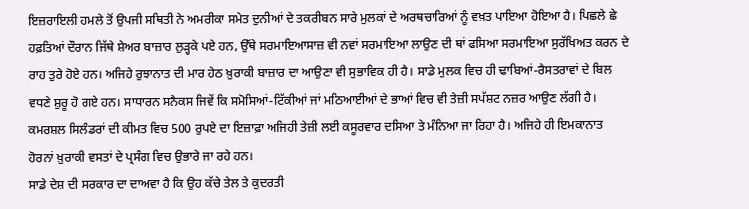ਇਜ਼ਰਾਇਲੀ ਹਮਲੇ ਤੋਂ ਉਪਜੀ ਸਥਿਤੀ ਨੇ ਅਮਰੀਕਾ ਸਮੇਤ ਦੁਨੀਆਂ ਦੇ ਤਕਰੀਬਨ ਸਾਰੇ ਮੁਲਕਾਂ ਦੇ ਅਰਥਚਾਰਿਆਂ ਨੂੰ ਵਖ਼ਤ ਪਾਇਆ ਹੋਇਆ ਹੈ। ਪਿਛਲੇ ਛੇ ਹਫ਼ਤਿਆਂ ਦੌਰਾਨ ਜਿੱਥੇ ਸ਼ੇਅਰ ਬਾਜ਼ਾਰ ਲੁੜ੍ਹਕੇ ਪਏ ਹਨ, ਉੱਥੇ ਸਰਮਾਇਆਸਾਜ਼ ਵੀ ਨਵਾਂ ਸਰਮਾਇਆ ਲਾਉਣ ਦੀ ਥਾਂ ਫਸਿਆ ਸਰਮਾਇਆ ਸੁਰੱਖਿਅਤ ਕਰਨ ਦੇ ਰਾਹ ਤੁਰੇ ਹੋਏ ਹਨ। ਅਜਿਹੇ ਰੁਝਾਨਾਤ ਦੀ ਮਾਰ ਹੇਠ ਖ਼ੁਰਾਕੀ ਬਾਜ਼ਾਰ ਦਾ ਆਉਣਾ ਵੀ ਸੁਭਾਵਿਕ ਹੀ ਹੈ। ਸਾਡੇ ਮੁਲਕ ਵਿਚ ਹੀ ਢਾਬਿਆਂ-ਰੈਸਤਰਾਵਾਂ ਦੇ ਬਿਲ ਵਧਣੇ ਸ਼ੁਰੂ ਹੋ ਗਏ ਹਨ। ਸਾਧਾਰਨ ਸਨੈਕਸ ਜਿਵੇਂ ਕਿ ਸਮੋਸਿਆਂ-ਟਿੱਕੀਆਂ ਜਾਂ ਮਠਿਆਈਆਂ ਦੇ ਭਾਆਂ ਵਿਚ ਵੀ ਤੇਜ਼ੀ ਸਪੱਸ਼ਟ ਨਜ਼ਰ ਆਉਣ ਲੱਗੀ ਹੈ। ਕਮਰਸ਼ਲ ਸਿਲੰਡਰਾਂ ਦੀ ਕੀਮਤ ਵਿਚ 500 ਰੁਪਏ ਦਾ ਇਜ਼ਾਫ਼ਾ ਅਜਿਹੀ ਤੇਜ਼ੀ ਲਈ ਕਸੂਰਵਾਰ ਦਸਿਆ ਤੇ ਮੰਨਿਆ ਜਾ ਰਿਹਾ ਹੈ। ਅਜਿਹੇ ਹੀ ਇਮਕਾਨਾਤ ਹੋਰਨਾਂ ਖ਼ੁਰਾਕੀ ਵਸਤਾਂ ਦੇ ਪ੍ਰਸੰਗ ਵਿਚ ਉਭਾਰੇ ਜਾ ਰਹੇ ਹਨ।
ਸਾਡੇ ਦੇਸ਼ ਦੀ ਸਰਕਾਰ ਦਾ ਦਾਅਵਾ ਹੈ ਕਿ ਉਹ ਕੱਚੇ ਤੇਲ ਤੇ ਕੁਦਰਤੀ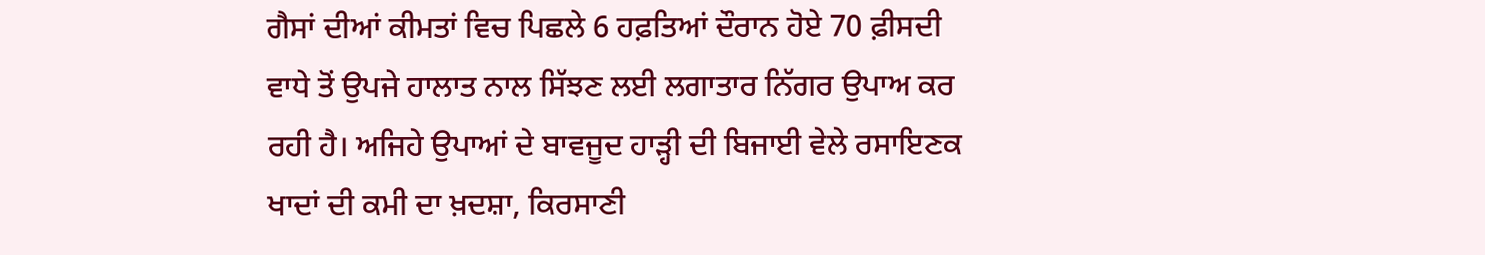ਗੈਸਾਂ ਦੀਆਂ ਕੀਮਤਾਂ ਵਿਚ ਪਿਛਲੇ 6 ਹਫ਼ਤਿਆਂ ਦੌਰਾਨ ਹੋਏ 70 ਫ਼ੀਸਦੀ ਵਾਧੇ ਤੋਂ ਉਪਜੇ ਹਾਲਾਤ ਨਾਲ ਸਿੱਝਣ ਲਈ ਲਗਾਤਾਰ ਨਿੱਗਰ ਉਪਾਅ ਕਰ ਰਹੀ ਹੈ। ਅਜਿਹੇ ਉਪਾਆਂ ਦੇ ਬਾਵਜੂਦ ਹਾੜ੍ਹੀ ਦੀ ਬਿਜਾਈ ਵੇਲੇ ਰਸਾਇਣਕ ਖਾਦਾਂ ਦੀ ਕਮੀ ਦਾ ਖ਼ਦਸ਼ਾ, ਕਿਰਸਾਣੀ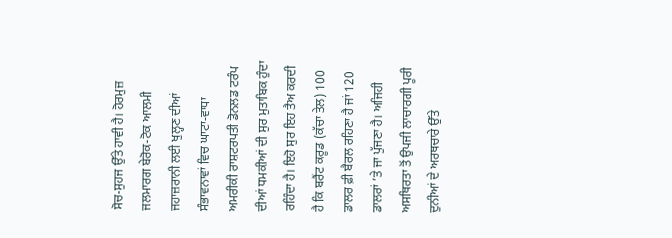ਸੋਚ-ਸੁਹਜ ਉੱਤੇ ਹਾਵੀ ਹੈ। ਹੋਰਮੁਜ਼ ਜਲਮਾਰਗ ਬੇਰੋਕ-ਟੋਕ ਆਲਮੀ ਜਹਾਜ਼ਰਾਨੀ ਲਈ ਖੁਲ੍ਹਣ ਦੀਆਂ ਸੰਭਾਵਨਾਵਾਂ ਵਿਚ ਘਾਟਾ-ਵਾਧਾ ਅਮਰੀਕੀ ਰਾਸ਼ਟਰਪਤੀ ਡੋਨਲਡ ਟਰੰਪ ਦੀਆਂ ਧਮਕੀਆਂ ਦੀ ਸੁਰ ਮੁਤਾਬਿਕ ਹੁੰਦਾ ਰਹਿੰਦਾ ਹੈ। ਇਹੋ ਸੁਰ ਇਹ ਤੈਅ ਕਰਦੀ ਹੈ ਕਿ ਬਰੈਂਟ ਕਰੂਡ (ਕੱਚਾ ਤੇਲ) 100 ਡਾਲਰ ਫ਼ੀ ਬੈਰਲ ਰਹਿਣਾ ਹੈ ਜਾਂ 120 ਡਾਲਰਾਂ ’ਤੇ ਜਾ ਪੁੱਜਣਾ ਹੈ। ਅਜਿਹੀ ਅਸਥਿਰਤਾ ਤੋਂ ਉਪਜੀ ਲਾਚਾਰਗੀ ਪੂਰੀ ਦੁਨੀਆਂ ਦੇ ਅਰਥਚਾਰੇ ਉੱਤੇ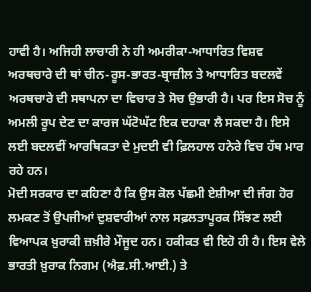ਹਾਵੀ ਹੈ। ਅਜਿਹੀ ਲਾਚਾਰੀ ਨੇ ਹੀ ਅਮਰੀਕਾ-ਆਧਾਰਿਤ ਵਿਸ਼ਵ ਅਰਥਚਾਰੇ ਦੀ ਥਾਂ ਚੀਨ-ਰੂਸ-ਭਾਰਤ-ਬ੍ਰਾਜ਼ੀਲ ਤੇ ਆਧਾਰਿਤ ਬਦਲਵੇਂ ਅਰਥਚਾਰੇ ਦੀ ਸਥਾਪਨਾ ਦਾ ਵਿਚਾਰ ਤੇ ਸੋਚ ਉਭਾਰੀ ਹੈ। ਪਰ ਇਸ ਸੋਚ ਨੂੰ ਅਮਲੀ ਰੂਪ ਦੇਣ ਦਾ ਕਾਰਜ ਘੱਟੋਘੱਟ ਇਕ ਦਹਾਕਾ ਲੈ ਸਕਦਾ ਹੈ। ਇਸੇ ਲਈ ਬਦਲਵੀਂ ਆਰਥਿਕਤਾ ਦੇ ਮੁਦਈ ਵੀ ਫ਼ਿਲਹਾਲ ਹਨੇਰੇ ਵਿਚ ਹੱਥ ਮਾਰ ਰਹੇ ਹਨ।
ਮੋਦੀ ਸਰਕਾਰ ਦਾ ਕਹਿਣਾ ਹੈ ਕਿ ਉਸ ਕੋਲ ਪੱਛਮੀ ਏਸ਼ੀਆ ਦੀ ਜੰਗ ਹੋਰ ਲਮਕਣ ਤੋਂ ਉਪਜੀਆਂ ਦੁਸ਼ਵਾਰੀਆਂ ਨਾਲ ਸਫ਼ਲਤਾਪੂਰਕ ਸਿੱਝਣ ਲਈ ਵਿਆਪਕ ਖ਼ੁਰਾਕੀ ਜ਼ਖ਼ੀਰੇ ਮੌਜੂਦ ਹਨ। ਹਕੀਕਤ ਵੀ ਇਹੋ ਹੀ ਹੈ। ਇਸ ਵੇਲੇ ਭਾਰਤੀ ਖ਼ੁਰਾਕ ਨਿਗਮ (ਐਫ਼.ਸੀ.ਆਈ.) ਤੇ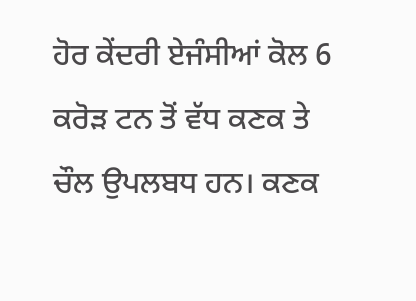ਹੋਰ ਕੇਂਦਰੀ ਏਜੰਸੀਆਂ ਕੋਲ 6 ਕਰੋੜ ਟਨ ਤੋਂ ਵੱਧ ਕਣਕ ਤੇ ਚੌਲ ਉਪਲਬਧ ਹਨ। ਕਣਕ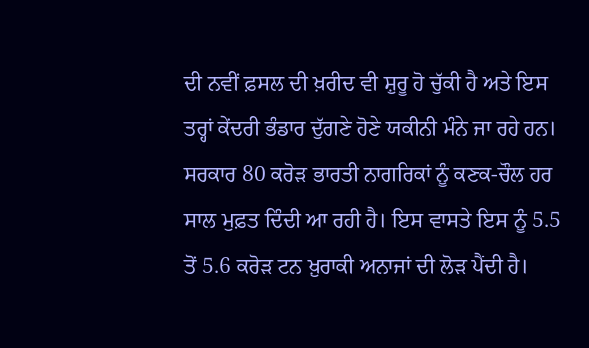ਦੀ ਨਵੀਂ ਫ਼ਸਲ ਦੀ ਖ਼ਰੀਦ ਵੀ ਸ਼ੁਰੂ ਹੋ ਚੁੱਕੀ ਹੈ ਅਤੇ ਇਸ ਤਰ੍ਹਾਂ ਕੇਂਦਰੀ ਭੰਡਾਰ ਦੁੱਗਣੇ ਹੋਣੇ ਯਕੀਨੀ ਮੰਨੇ ਜਾ ਰਹੇ ਹਨ। ਸਰਕਾਰ 80 ਕਰੋੜ ਭਾਰਤੀ ਨਾਗਰਿਕਾਂ ਨੂੰ ਕਣਕ-ਚੌਲ ਹਰ ਸਾਲ ਮੁਫ਼ਤ ਦਿੰਦੀ ਆ ਰਹੀ ਹੈ। ਇਸ ਵਾਸਤੇ ਇਸ ਨੂੰ 5.5 ਤੋਂ 5.6 ਕਰੋੜ ਟਨ ਖ਼ੁਰਾਕੀ ਅਨਾਜਾਂ ਦੀ ਲੋੜ ਪੈਂਦੀ ਹੈ।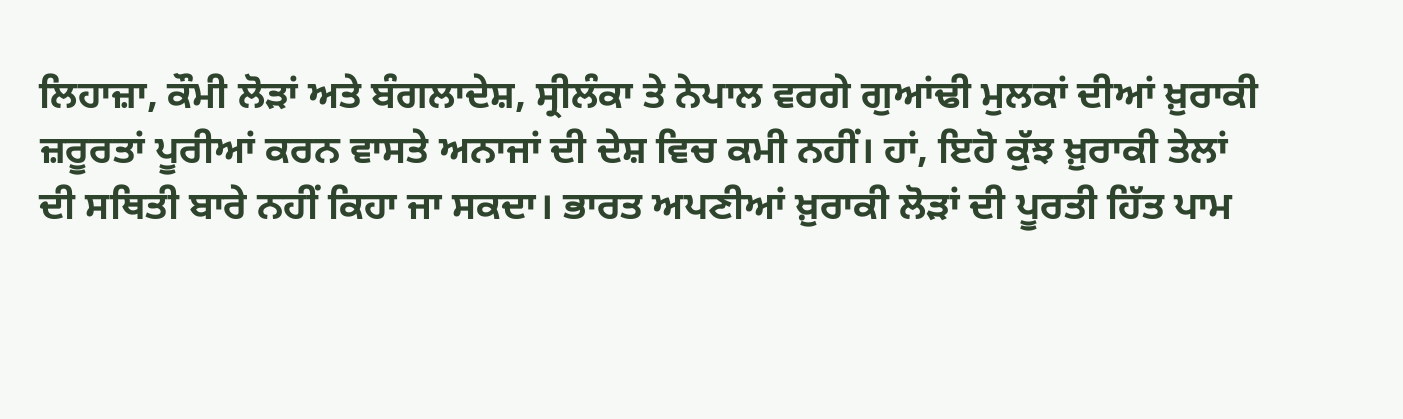ਲਿਹਾਜ਼ਾ, ਕੌਮੀ ਲੋੜਾਂ ਅਤੇ ਬੰਗਲਾਦੇਸ਼, ਸ੍ਰੀਲੰਕਾ ਤੇ ਨੇਪਾਲ ਵਰਗੇ ਗੁਆਂਢੀ ਮੁਲਕਾਂ ਦੀਆਂ ਖ਼ੁਰਾਕੀ ਜ਼ਰੂਰਤਾਂ ਪੂਰੀਆਂ ਕਰਨ ਵਾਸਤੇ ਅਨਾਜਾਂ ਦੀ ਦੇਸ਼ ਵਿਚ ਕਮੀ ਨਹੀਂ। ਹਾਂ, ਇਹੋ ਕੁੱਝ ਖ਼ੁਰਾਕੀ ਤੇਲਾਂ ਦੀ ਸਥਿਤੀ ਬਾਰੇ ਨਹੀਂ ਕਿਹਾ ਜਾ ਸਕਦਾ। ਭਾਰਤ ਅਪਣੀਆਂ ਖ਼ੁਰਾਕੀ ਲੋੜਾਂ ਦੀ ਪੂਰਤੀ ਹਿੱਤ ਪਾਮ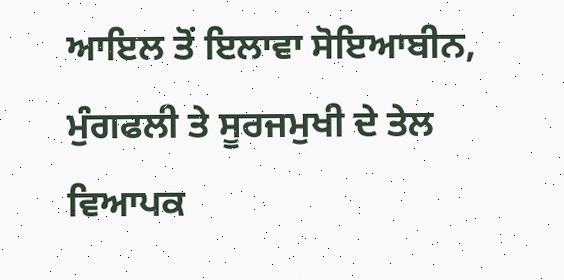ਆਇਲ ਤੋਂ ਇਲਾਵਾ ਸੋਇਆਬੀਨ, ਮੁੰਗਫਲੀ ਤੇ ਸੂਰਜਮੁਖੀ ਦੇ ਤੇਲ ਵਿਆਪਕ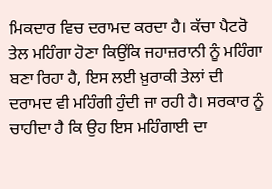ਮਿਕਦਾਰ ਵਿਚ ਦਰਾਮਦ ਕਰਦਾ ਹੈ। ਕੱਚਾ ਪੈਟਰੋ ਤੇਲ ਮਹਿੰਗਾ ਹੋਣਾ ਕਿਉਂਕਿ ਜਹਾਜ਼ਰਾਨੀ ਨੂੰ ਮਹਿੰਗਾ ਬਣਾ ਰਿਹਾ ਹੈ, ਇਸ ਲਈ ਖ਼ੁਰਾਕੀ ਤੇਲਾਂ ਦੀ ਦਰਾਮਦ ਵੀ ਮਹਿੰਗੀ ਹੁੰਦੀ ਜਾ ਰਹੀ ਹੈ। ਸਰਕਾਰ ਨੂੰ ਚਾਹੀਦਾ ਹੈ ਕਿ ਉਹ ਇਸ ਮਹਿੰਗਾਈ ਦਾ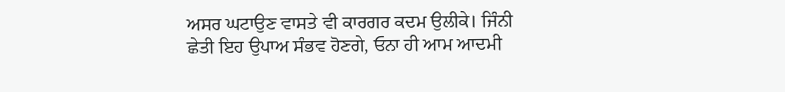ਅਸਰ ਘਟਾਉਣ ਵਾਸਤੇ ਵੀ ਕਾਰਗਰ ਕਦਮ ਉਲੀਕੇ। ਜਿੰਨੀ ਛੇਤੀ ਇਹ ਉਪਾਅ ਸੰਭਵ ਹੋਣਗੇ, ਓਨਾ ਹੀ ਆਮ ਆਦਮੀ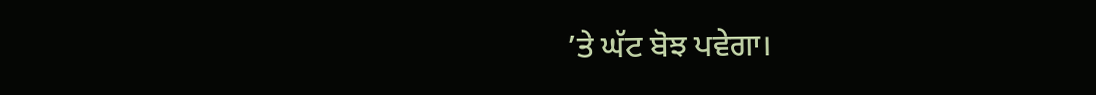’ਤੇ ਘੱਟ ਬੋਝ ਪਵੇਗਾ।